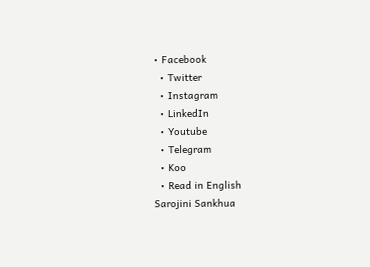• Facebook
  • Twitter
  • Instagram
  • LinkedIn
  • Youtube
  • Telegram
  • Koo
  • Read in English
Sarojini Sankhua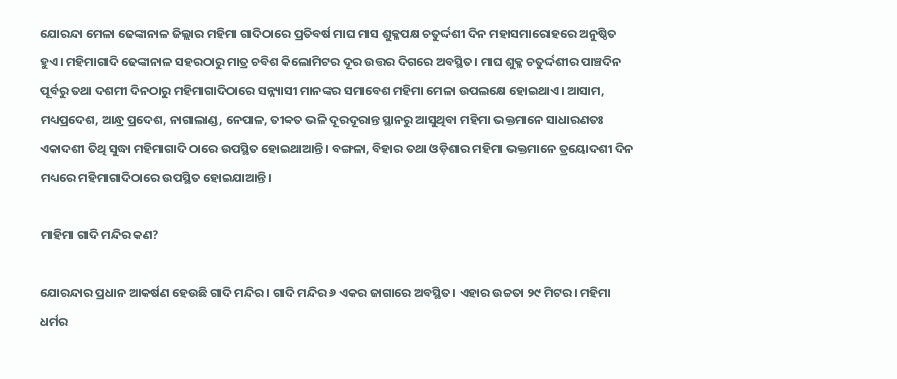ଯୋରନ୍ଦା ମେଳା ଢେଙ୍କାନାଳ ଜିଲ୍ଲାର ମହିମା ଗାଦିଠାରେ ପ୍ରତିବର୍ଷ ମାଘ ମାସ ଶୁକ୍ଳପକ୍ଷ ଚତୁର୍ଦ୍ଦଶୀ ଦିନ ମହାସମାରୋହରେ ଅନୁଷ୍ଠିତ ହୁଏ। ମହିମାଗାଦି ଢେଙ୍କାନାଳ ସହରଠାରୁ ମାତ୍ର ଚବିଶ କିଲୋମିଟର ଦୂର ଉତ୍ତର ଦିଗରେ ଅବସ୍ଥିତ। ମାଘ ଶୁକ୍ଳ ଚତୁର୍ଦ୍ଦଶୀର ପାଞ୍ଚଦିନ ପୂର୍ବରୁ ତଥା ଦଶମୀ ଦିନଠାରୁ ମହିମାଗାଦିଠାରେ ସନ୍ନ୍ୟାସୀ ମାନଙ୍କର ସମାବେଶ ମହିମା ମେଳା ଉପଲକ୍ଷେ ହୋଇଥାଏ। ଆସାମ, ମଧ୍ୟପ୍ରଦେଶ, ଆନ୍ଧ୍ର ପ୍ରଦେଶ, ନାଗାଲାଣ୍ଡ, ନେପାଳ, ତୀବ୍ବତ ଭଳି ଦୂରଦୂରାନ୍ତ ସ୍ଥାନରୁ ଆସୁଥିବା ମହିମା ଭକ୍ତମାନେ ସାଧାରଣତଃ ଏକାଦଶୀ ତିଥି ସୁଦ୍ଧା ମହିମାଗାଦି ଠାରେ ଉପସ୍ଥିତ ହୋଇଥାଆନ୍ତି। ବଙ୍ଗଳା, ବିହାର ତଥା ଓଡ଼ିଶାର ମହିମା ଭକ୍ତମାନେ ତ୍ରୟୋଦଶୀ ଦିନ ମଧ୍ୟରେ ମହିମାଗାଦିଠାରେ ଉପସ୍ଥିତ ହୋଇଯାଆନ୍ତି।

ମାହିମା ଗାଦି ମନ୍ଦିର କଣ?

ଯୋରନ୍ଦାର ପ୍ରଧାନ ଆକର୍ଷଣ ହେଉଛି ଗାଦି ମନ୍ଦିର। ଗାଦି ମନ୍ଦିର ୬ ଏକର ଜାଗାରେ ଅବସ୍ଥିତ। ଏହାର ଉଚ୍ଚତା ୨୯ ମିଟର। ମହିମା ଧର୍ମର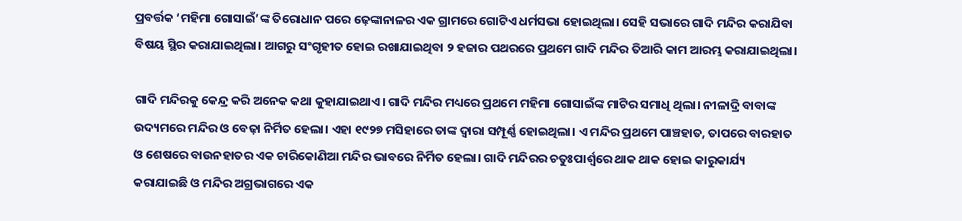ପ୍ରବର୍ତ୍ତକ ‘ମହିମା ଗୋସାଇଁ’ଙ୍କ ତିରୋଧାନ ପରେ ଢ଼େଙ୍କାନାଳର ଏକ ଗ୍ରାମରେ ଗୋଟିଏ ଧର୍ମସଭା ହୋଇଥିଲା। ସେହି ସଭାରେ ଗାଦି ମନ୍ଦିର କରାଯିବା ବିଷୟ ସ୍ଥିର କରାଯାଇଥିଲା। ଆଗରୁ ସଂଗୃହୀତ ହୋଇ ରଖାଯାଇଥିବା ୨ ହଜାର ପଥରରେ ପ୍ରଥମେ ଗାଦି ମନ୍ଦିର ତିଆରି କାମ ଆରମ୍ଭ କରାଯାଇଥିଲା।

ଗାଦି ମନ୍ଦିରକୁ କେନ୍ଦ୍ର କରି ଅନେକ କଥା କୁହାଯାଇଥାଏ। ଗାଦି ମନ୍ଦିର ମଧ୍ୟରେ ପ୍ରଥମେ ମହିମା ଗୋସାଇଁଙ୍କ ମାଟିର ସମାଧି ଥିଲା। ନୀଳାଦ୍ରି ବାବାଙ୍କ ଉଦ୍ୟମରେ ମନ୍ଦିର ଓ ବେଢ଼ା ନିର୍ମିତ ହେଲା। ଏହା ୧୯୨୭ ମସିହାରେ ତାଙ୍କ ଦ୍ୱାରା ସମ୍ପୂର୍ଣ୍ଣ ହୋଇଥିଲା। ଏ ମନ୍ଦିର ପ୍ରଥମେ ପାଞ୍ଚହାତ, ତାପରେ ବାରହାତ ଓ ଶେଷରେ ବାଉନହାତର ଏକ ଚାରିକୋଣିଆ ମନ୍ଦିର ଭାବରେ ନିର୍ମିତ ହେଲା। ଗାଦି ମନ୍ଦିରର ଚତୁଃପାର୍ଶ୍ଵରେ ଥାକ ଥାକ ହୋଇ କାରୁକାର୍ଯ୍ୟ କରାଯାଇଛି ଓ ମନ୍ଦିର ଅଗ୍ରଭାଗରେ ଏକ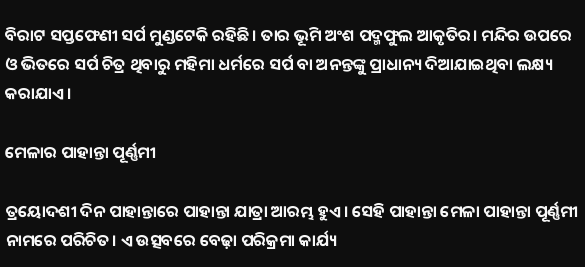ବିରାଟ ସପ୍ତଫେଣୀ ସର୍ପ ମୁଣ୍ଡଟେକି ରହିଛି। ତାର ଭୂମି ଅଂଶ ପଦ୍ମଫୁଲ ଆକୃତିର। ମନ୍ଦିର ଉପରେ ଓ ଭିତରେ ସର୍ପ ଚିତ୍ର ଥିବାରୁ ମହିମା ଧର୍ମରେ ସର୍ପ ବା ଅନନ୍ତଙ୍କୁ ପ୍ରାଧାନ୍ୟ ଦିଆଯାଇଥିବା ଲକ୍ଷ୍ୟ କରାଯାଏ।

ମେଳାର ପାହାନ୍ତା ପୂର୍ଣ୍ଣମୀ

ତ୍ରୟୋଦଶୀ ଦିନ ପାହାନ୍ତାରେ ପାହାନ୍ତା ଯାତ୍ରା ଆରମ୍ଭ ହୁଏ। ସେହି ପାହାନ୍ତା ମେଳା ପାହାନ୍ତା ପୂର୍ଣ୍ଣମୀ ନାମରେ ପରିଚିତ। ଏ ଉତ୍ସବରେ ବେଢ଼ା ପରିକ୍ରମା କାର୍ଯ୍ୟ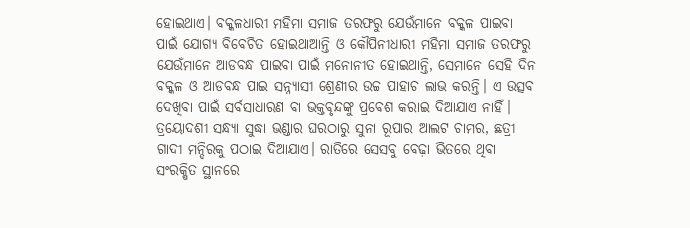ହୋଇଥାଏ। ବକ୍କଳଧାରୀ ମହିମା ସମାଜ ତରଫରୁ ଯେଉଁମାନେ ବକ୍କଳ ପାଇବା ପାଇଁ ଯୋଗ୍ୟ ବିବେଚିତ ହୋଇଥାଆନ୍ତି ଓ କୌପିନୀଧାରୀ ମହିମା ସମାଜ ତରଫରୁ ଯେଉଁମାନେ ଆଡବନ୍ଧ ପାଇବା ପାଇଁ ମନୋନୀତ ହୋଇଥାନ୍ତି, ସେମାନେ ସେହି ଦିନ ବକ୍କଳ ଓ ଆଡବନ୍ଧ ପାଇ ସନ୍ନ୍ୟାସୀ ଶ୍ରେଣୀର ଉଚ୍ଚ ପାହାଚ ଲାଭ କରନ୍ତି। ଏ ଉତ୍ସବ ଦେଖିବା ପାଇଁ ସର୍ବସାଧାରଣ ବା ଭକ୍ତବୃନ୍ଦଙ୍କୁ ପ୍ରବେଶ କରାଇ ଦିଆଯାଏ ନାହିଁ। ତ୍ରୟୋଦଶୀ ସନ୍ଧ୍ୟା ସୁଦ୍ଧା ଭଣ୍ଡାର ଘରଠାରୁ ସୁନା ରୂପାର ଆଲଟ ଚାମର, ଛତ୍ରୀ ଗାଦୀ ମନ୍ଦିରକୁ ପଠାଇ ଦିଆଯାଏ। ରାତିରେ ସେସବୁ ବେଢ଼ା ଭିତରେ ଥିବା ସଂରକ୍ଷିତ ସ୍ଥାନରେ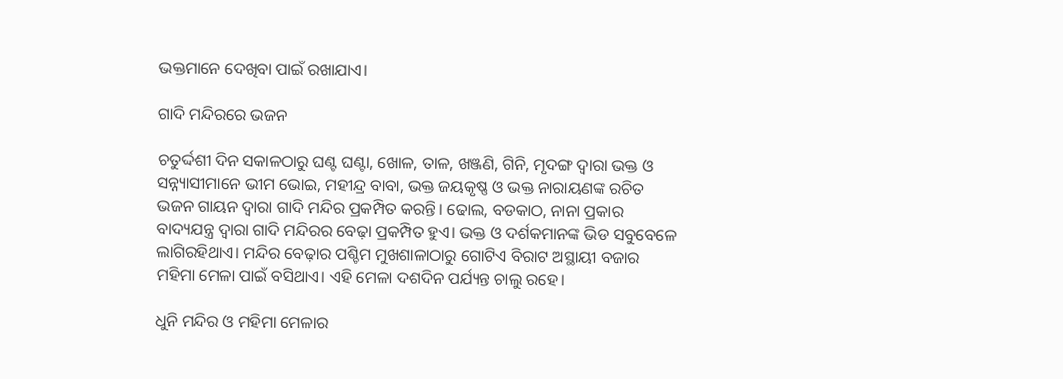ଭକ୍ତମାନେ ଦେଖିବା ପାଇଁ ରଖାଯାଏ।

ଗାଦି ମନ୍ଦିରରେ ଭଜନ

ଚତୁର୍ଦ୍ଦଶୀ ଦିନ ସକାଳଠାରୁ ଘଣ୍ଟ ଘଣ୍ଟା, ଖୋଳ, ତାଳ, ଖଞ୍ଜଣି, ଗିନି, ମୃଦଙ୍ଗ ଦ୍ଵାରା ଭକ୍ତ ଓ ସନ୍ନ୍ୟାସୀମାନେ ଭୀମ ଭୋଇ, ମହୀନ୍ଦ୍ର ବାବା, ଭକ୍ତ ଜୟକୃଷ୍ଣ ଓ ଭକ୍ତ ନାରାୟଣଙ୍କ ରଚିତ ଭଜନ ଗାୟନ ଦ୍ଵାରା ଗାଦି ମନ୍ଦିର ପ୍ରକମ୍ପିତ କରନ୍ତି। ଢୋଲ, ବଡକାଠ, ନାନା ପ୍ରକାର ବାଦ୍ୟଯନ୍ତ୍ର ଦ୍ଵାରା ଗାଦି ମନ୍ଦିରର ବେଢ଼ା ପ୍ରକମ୍ପିତ ହୁଏ। ଭକ୍ତ ଓ ଦର୍ଶକମାନଙ୍କ ଭିଡ ସବୁବେଳେ ଲାଗିରହିଥାଏ। ମନ୍ଦିର ବେଢ଼ାର ପଶ୍ଚିମ ମୁଖଶାଳାଠାରୁ ଗୋଟିଏ ବିରାଟ ଅସ୍ଥାୟୀ ବଜାର ମହିମା ମେଳା ପାଇଁ ବସିଥାଏ। ଏହି ମେଳା ଦଶଦିନ ପର୍ଯ୍ୟନ୍ତ ଚାଲୁ ରହେ।

ଧୁନି ମନ୍ଦିର ଓ ମହିମା ମେଳାର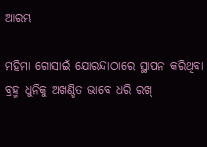ଆରମ୍ଭ

ମହିମା ଗୋସାଇଁ ଯୋରନ୍ଦାଠାରେ ସ୍ଥାପନ କରିଥିବା ବ୍ରହ୍ମ ଧୁନିକୁ ଅଖଣ୍ଡିତ ଭାବେ ଧରି ରଖ୍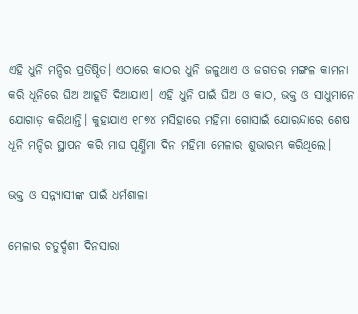ଏହି ଧୁନି ମନ୍ଦିର ପ୍ରତିଷ୍ଠିତ। ଏଠାରେ କାଠର ଧୁନି ଜଳୁଥାଏ ଓ ଜଗତର ମଙ୍ଗଳ କାମନା କରି ଧୂନିରେ ଘିଅ ଆହୂତି ଦିଆଯାଏ। ଏହି ଧୁନି ପାଇଁ ଘିଅ ଓ କାଠ, ଭକ୍ତ ଓ ସାଧୁମାନେ ଯୋଗାଡ଼ କରିଥାନ୍ତି। କୁହାଯାଏ ୧୮୭୪ ମସିହାରେ ମହିମା ଗୋସାଇଁ ଯୋରନ୍ଦାରେ ଶେଷ ଧୂନି ମନ୍ଦିର ସ୍ଥାପନ କରି ମାଘ ପୂର୍ଣ୍ଣିମା ଦିନ ମହିମା ମେଳାର ଶୁଭାରମ୍ଭ କରିଥିଲେ।

ଭକ୍ତ ଓ ସନ୍ନ୍ୟାସୀଙ୍କ ପାଇଁ ଧର୍ମଶାଳା

ମେଳାର ଚତୁର୍ଦ୍ଦଶୀ ଦିନସାରା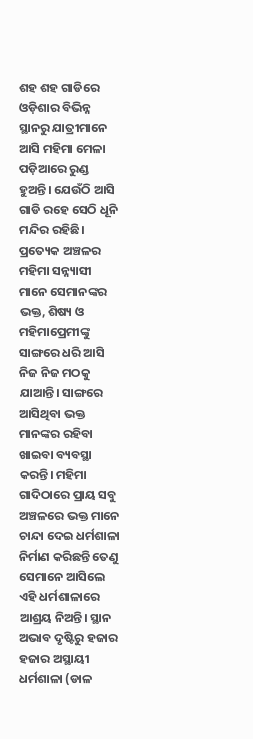ଶହ ଶହ ଗାଡିରେ ଓଡ଼ିଶାର ବିଭିନ୍ନ ସ୍ଥାନରୁ ଯାତ୍ରୀମାନେ ଆସି ମହିମା ମେଳା ପଡ଼ିଆରେ ରୁଣ୍ଡ ହୁଅନ୍ତି। ଯେଉଁଠି ଆସି ଗାଡି ରହେ ସେଠି ଧୂନି ମନ୍ଦିର ରହିଛି। ପ୍ରତ୍ୟେକ ଅଞ୍ଚଳର ମହିମା ସନ୍ନ୍ୟାସୀ ମାନେ ସେମାନଙ୍କର ଭକ୍ତ, ଶିଷ୍ୟ ଓ ମହିମାପ୍ରେମୀଙ୍କୁ ସାଙ୍ଗରେ ଧରି ଆସି ନିଜ ନିଜ ମଠକୁ ଯାଆନ୍ତି। ସାଙ୍ଗରେ ଆସିଥିବା ଭକ୍ତ ମାନଙ୍କର ରହିବା ଖାଇବା ବ୍ୟବସ୍ଥା କରନ୍ତି। ମହିମା ଗାଦିଠାରେ ପ୍ରାୟ ସବୁ ଅଞ୍ଚଳରେ ଭକ୍ତ ମାନେ ଚାନ୍ଦା ଦେଇ ଧର୍ମଶାଳା ନିର୍ମାଣ କରିଛନ୍ତି ତେଣୁ ସେମାନେ ଆସିଲେ ଏହି ଧର୍ମଶାଳାରେ ଆଶ୍ରୟ ନିଅନ୍ତି। ସ୍ଥାନ ଅଭାବ ଦୃଷ୍ଟିରୁ ହଜାର ହଜାର ଅସ୍ଥାୟୀ ଧର୍ମଶାଳା (ଡାଳ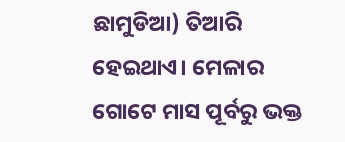ଛାମୁଡିଆ) ତିଆରି ହେଇଥାଏ। ମେଳାର ଗୋଟେ ମାସ ପୂର୍ବରୁ ଭକ୍ତ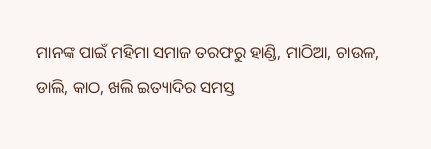ମାନଙ୍କ ପାଇଁ ମହିମା ସମାଜ ତରଫରୁ ହାଣ୍ଡି, ମାଠିଆ, ଚାଉଳ, ଡାଲି, କାଠ, ଖଲି ଇତ୍ୟାଦିର ସମସ୍ତ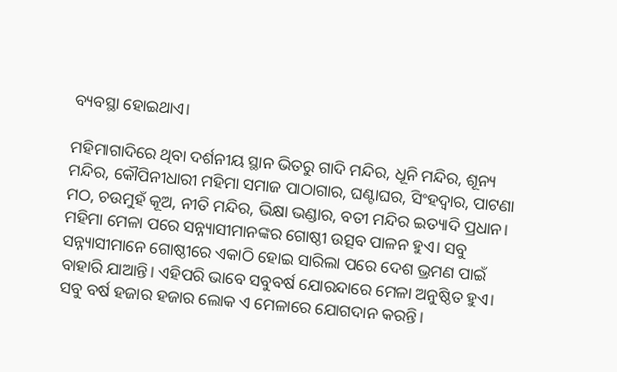ବ୍ୟବସ୍ଥା ହୋଇଥାଏ।

ମହିମାଗାଦିରେ ଥିବା ଦର୍ଶନୀୟ ସ୍ଥାନ ଭିତରୁ ଗାଦି ମନ୍ଦିର, ଧୂନି ମନ୍ଦିର, ଶୂନ୍ୟ ମନ୍ଦିର, କୌପିନୀଧାରୀ ମହିମା ସମାଜ ପାଠାଗାର, ଘଣ୍ଟାଘର, ସିଂହଦ୍ଵାର, ପାଟଣା ମଠ, ଚଉମୁହଁ କୂଅ, ନୀତି ମନ୍ଦିର, ଭିକ୍ଷା ଭଣ୍ଡାର, ବତୀ ମନ୍ଦିର ଇତ୍ୟାଦି ପ୍ରଧାନ। ମହିମା ମେଳା ପରେ ସନ୍ନ୍ୟାସୀମାନଙ୍କର ଗୋଷ୍ଠୀ ଉତ୍ସବ ପାଳନ ହୁଏ। ସବୁ ସନ୍ନ୍ୟାସୀମାନେ ଗୋଷ୍ଠୀରେ ଏକାଠି ହୋଇ ସାରିଲା ପରେ ଦେଶ ଭ୍ରମଣ ପାଇଁ ବାହାରି ଯାଆନ୍ତି। ଏହିପରି ଭାବେ ସବୁବର୍ଷ ଯୋରନ୍ଦାରେ ମେଳା ଅନୁଷ୍ଠିତ ହୁଏ। ସବୁ ବର୍ଷ ହଜାର ହଜାର ଲୋକ ଏ ମେଳାରେ ଯୋଗଦାନ କରନ୍ତି।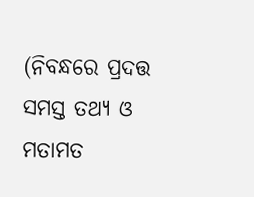(ନିବନ୍ଧରେ ପ୍ରଦତ୍ତ ସମସ୍ତ ତଥ୍ୟ ଓ ମତାମତ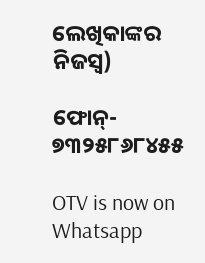ଲେଖିକାଙ୍କର ନିଜସ୍ୱ)

ଫୋନ୍- ୭୩୨୫୮୬୮୪୫୫

OTV is now on Whatsapp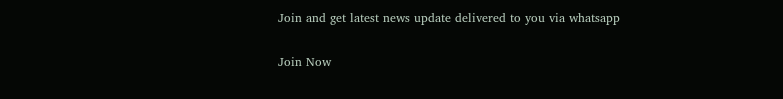Join and get latest news update delivered to you via whatsapp

Join Now